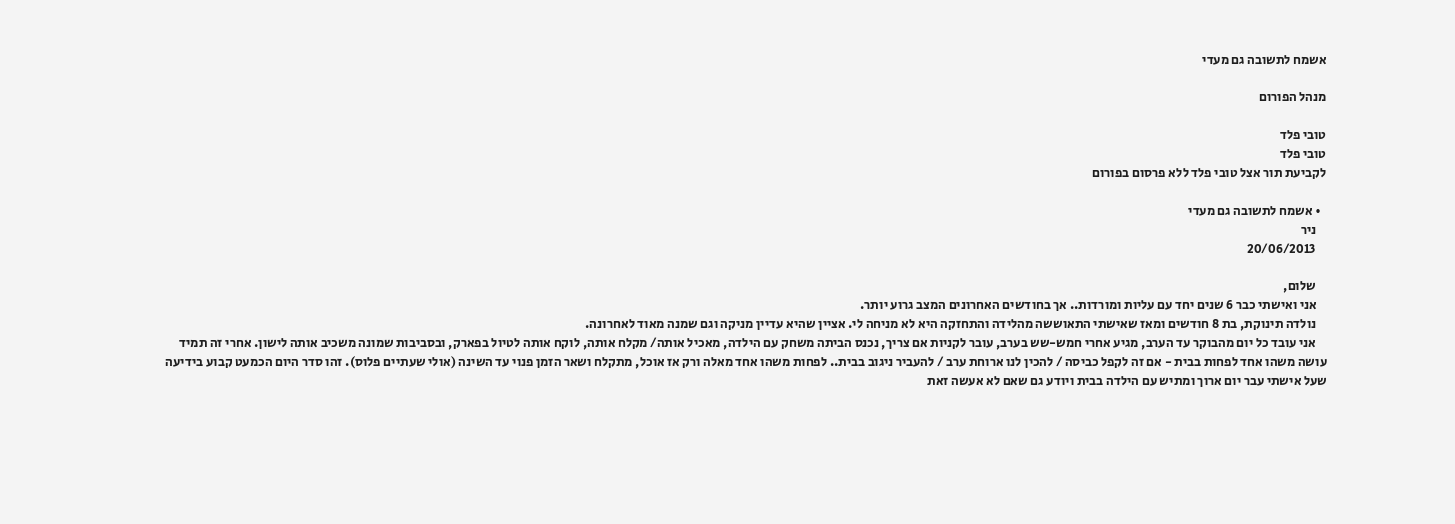אשמח לתשובה גם מעדי

מנהל הפורום

טובי פלד
טובי פלד
לקביעת תור אצל טובי פלד ללא פרסום בפורום

  • אשמח לתשובה גם מעדי
    ניר
    20/06/2013

    שלום,
    אני ואישתי כבר 6 שנים יחד עם עליות ומורדות.. אך בחודשים האחרונים המצב גרוע יותר.
    נולדה תינוקת, בת 8 חודשים ומאז שאישתי התאוששה מהלידה והתחזקה היא לא מניחה לי. אציין שהיא עדיין מניקה וגם שמנה מאוד לאחרונה.
    אני עובד כל יום מהבוקר עד הערב, מגיע אחרי חמש-שש בערב, עובר לקניות אם צריך, נכנס הביתה משחק עם הילדה, מאכיל אותה/ מקלח אותה, לוקח אותה לטיול בפארק, ובסביבות שמונה משכיב אותה לישון. אחרי זה תמיד עושה משהו אחד לפחות בבית - אם זה לקפל כביסה / להכין לנו ארוחת ערב / להעביר ניגוב בבית.. לפחות משהו אחד מאלה ורק אז אוכל, מתקלח ושאר הזמן פנוי עד השינה (אולי שעתיים פלוס). זהו סדר היום הכמעט קבוע בידיעה שעל אישתי עבר יום ארוך ומתיש עם הילדה בבית ויודע גם שאם לא אעשה זאת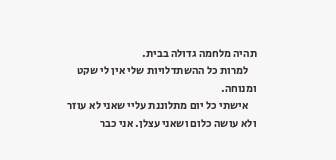תהיה מלחמה גדולה בבית.
    למרות כל ההשתדלויות שלי אין לי שקט ומנוחה.
    אישתי כל יום מתלוננת עליי שאני לא עוזר ולא עושה כלום ושאני עצלן. אני כבר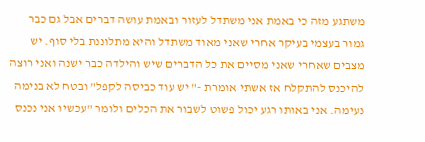משתגע מזה כי באמת אני משתדל לעזור ובאמת עושה דברים אבל גם כבר גמור בעצמי בעיקר אחרי שאני מאוד משתדל והיא מתלוננת בלי סוף. יש מצבים שאחרי שאני מסיים את כל הדברים שיש והילדה כבר ישנה ואני רוצה להיכנס להתקלח אז אשתי אומרת -" יש עוד כביסה לקפל" ובטח לא בנימה נעימה. אני באותו רגע יכול פשוט לשבור את הכלים ולומר "עכשיו אני נכנס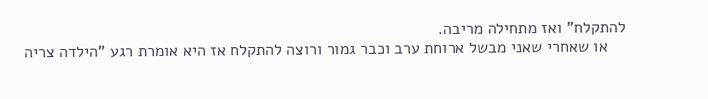להתקלח" ואז מתחילה מריבה.
    או שאחרי שאני מבשל ארוחת ערב וכבר גמור ורוצה להתקלח אז היא אומרת רגע "הילדה צריה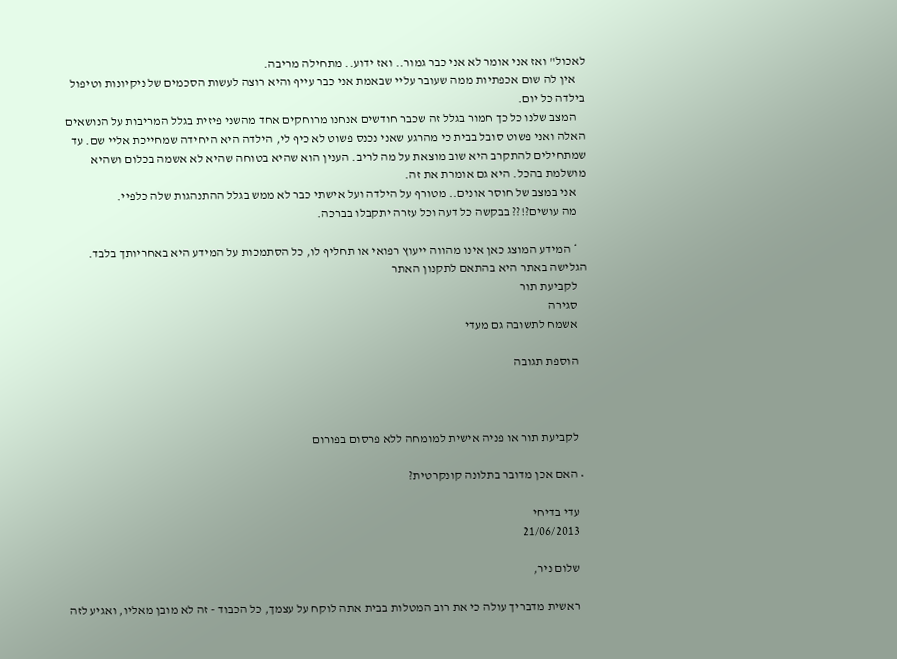לאכול" ואז אני אומר לא אני כבר גמור.. ואז ידוע.. מתחילה מריבה.
    אין לה שום אכפתיות ממה שעובר עליי שבאמת אני כבר עייף והיא רוצה לעשות הסכמים של ניקיונות וטיפול בילדה כל יום.
    המצב שלנו כל כך חמור בגלל זה שכבר חודשים אנחנו מרוחקים אחד מהשני פיזית בגלל המריבות על הנושאים האלה ואני פשוט סובל בבית כי מהרגע שאני נכנס פשוט לא כיף לי, הילדה היא היחידה שמחייכת אליי שם. עד שמתחילים להתקרב היא שוב מוצאת על מה לריב. הענין הוא שהיא בטוחה שהיא לא אשמה בכלום ושהיא מושלמת בהכל. היא גם אומרת את זה.
    אני במצב של חוסר אונים.. מטורף על הילדה ועל אישתי כבר לא ממש בגלל ההתנהגות שלה כלפיי.
    מה עושים?!?? בבקשה כל דעה וכל עזרה יתקבלו בברכה.

    * המידע המוצג כאן אינו מהווה ייעוץ רפואי או תחליף לו, כל הסתמכות על המידע היא באחריותך בלבד. הגלישה באתר היא בהתאם לתקנון האתר
    לקביעת תור
    סגירה
    אשמח לתשובה גם מעדי

    הוספת תגובה



    לקביעת תור או פניה אישית למומחה ללא פרסום בפורום

  • האם אכן מדובר בתלונה קונקרטית?

    עדי בדיחי
    21/06/2013

    שלום ניר,

    ראשית מדבריך עולה כי את רוב המטלות בבית אתה לוקח על עצמך, כל הכבוד - זה לא מובן מאליו, ואגיע לזה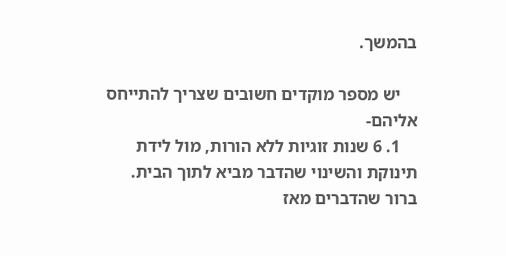בהמשך.

    יש מספר מוקדים חשובים שצריך להתייחס אליהם-
    1. 6 שנות זוגיות ללא הורות, מול לידת תינוקת והשינוי שהדבר מביא לתוך הבית. ברור שהדברים מאז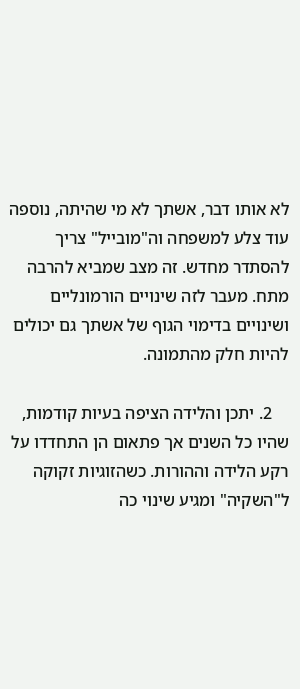לא אותו דבר, אשתך לא מי שהיתה, נוספה עוד צלע למשפחה וה"מובייל" צריך להסתדר מחדש. זה מצב שמביא להרבה מתח. מעבר לזה שינויים הורמונליים ושינויים בדימוי הגוף של אשתך גם יכולים להיות חלק מהתמונה.

    2. יתכן והלידה הציפה בעיות קודמות, שהיו כל השנים אך פתאום הן התחדדו על רקע הלידה וההורות. כשהזוגיות זקוקה ל"השקיה" ומגיע שינוי כה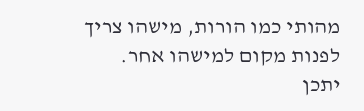מהותי כמו הורות, מישהו צריך לפנות מקום למישהו אחר. יתכן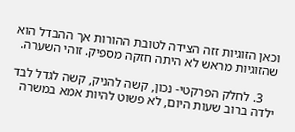וכאן הזוגיות זזה הצידה לטובת ההורות אך ההבדל הוא שהזוגיות מראש לא היתה חזקה מספיק. זוהי השערה.

    3. לחלק הפרקטי- נכון, קשה להניק, קשה לגדל לבד ילדה ברוב שעות היום, לא פשוט להיות אמא במשרה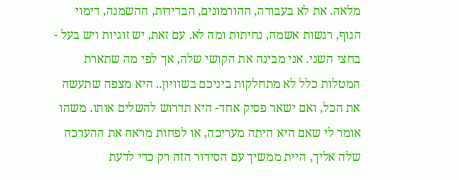מלאה. את לא בעבודה, ההורמונים, הבדידות, ההשמנה, דימוי הגוף, רגשות אשמה, נחיתות ומה לא. עם זאת, יש זוגיות ויש בעל - בחצי השני. אני מבינה את הקושי שלה, אך לפי מה שתארת המטלות כלל לא מתחלקות ביניכם בשוויון.. היא מצפה שתעשה את הכל, ואם ישאר פסיק אחד- היא תדרוש להשלים אותו. משהו אומר לי שאם היא היתה מעריכה, או לפחות מראה את ההערכה שלה אליך, היית ממשיך עם הסידור הזה רק כדי לדעת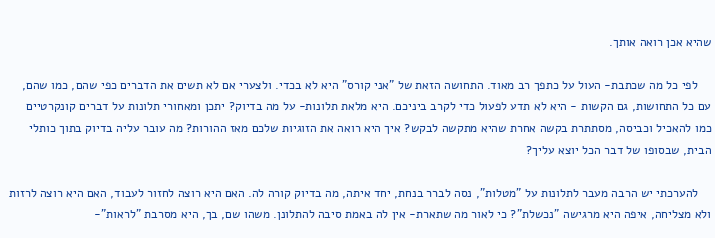שהיא אכן רואה אותך.

    לפי כל מה שכתבת- העול על כתפך רב מאוד. התחושה הזאת של "אני קורס" היא לא בכדי. ולצערי אם לא תשים את הדברים כפי שהם, כמו שהם, עם כל התחושות, גם הקשות - היא לא תדע לפעול כדי לקרב ביניכם. היא מלאת תלונות- על מה בדיוק? יתכן ומאחורי תלונות על דברים קונקרטיים כמו להאכיל וכביסה, מסתתרת בקשה אחרת שהיא מתקשה לבקש? איך היא רואה את הזוגיות שלכם מאז ההורות? מה עובר עליה בדיוק בתוך כותלי הבית, שבסופו של דבר הכל יוצא עליך?

    להערכתי יש הרבה מעבר לתלונות על "מטלות", נסה לברר בנחת, יחד איתה, מה בדיוק קורה לה. האם היא רוצה לחזור לעבוד, האם היא רוצה לרזות ולא מצליחה, איפה היא מרגישה "נכשלת"? כי לאור מה שתארת- אין לה באמת סיבה להתלונן. משהו שם, בך, היא מסרבת "לראות"-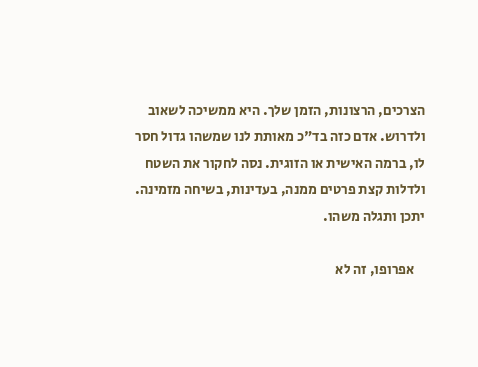הצרכים, הרצונות, הזמן שלך. היא ממשיכה לשאוב ולדרוש. אדם כזה בד"כ מאותת לנו שמשהו גדול חסר לו, ברמה האישית או הזוגית. נסה לחקור את השטח ולדלות קצת פרטים ממנה, בעדינות, בשיחה מזמינה. יתכן ותגלה משהו.

    אפרופו, זה לא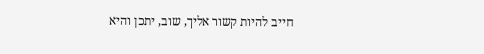חייב להיות קשור אליך, שוב, יתכן והיא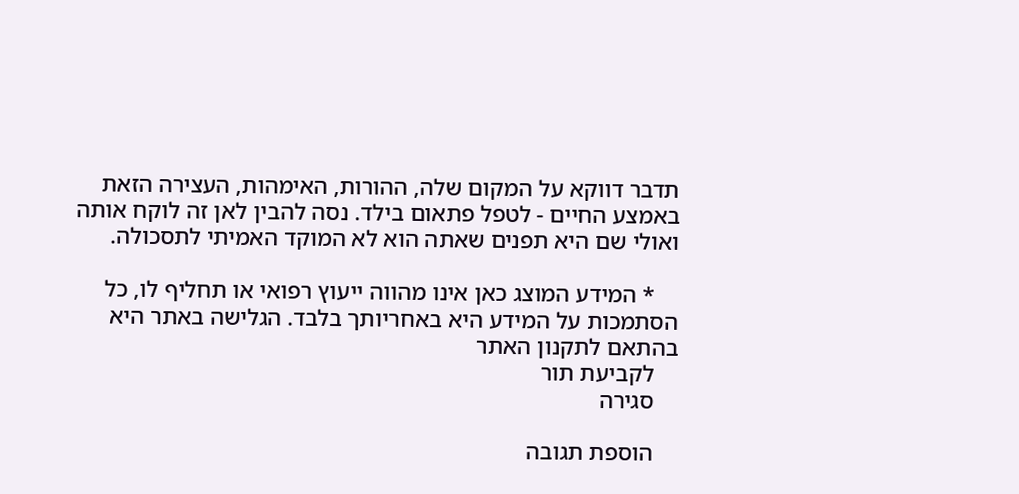תדבר דווקא על המקום שלה, ההורות, האימהות, העצירה הזאת באמצע החיים - לטפל פתאום בילד. נסה להבין לאן זה לוקח אותה ואולי שם היא תפנים שאתה הוא לא המוקד האמיתי לתסכולה.

    * המידע המוצג כאן אינו מהווה ייעוץ רפואי או תחליף לו, כל הסתמכות על המידע היא באחריותך בלבד. הגלישה באתר היא בהתאם לתקנון האתר
    לקביעת תור
    סגירה

    הוספת תגובה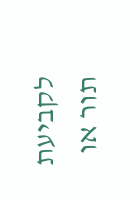לקביעת תור או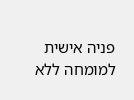פניה אישית למומחה ללא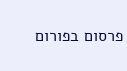פרסום בפורום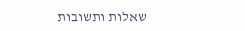שאלות ותשובות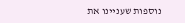נוספות שעניינו את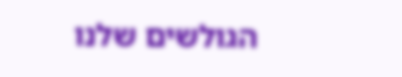הגולשים שלנו